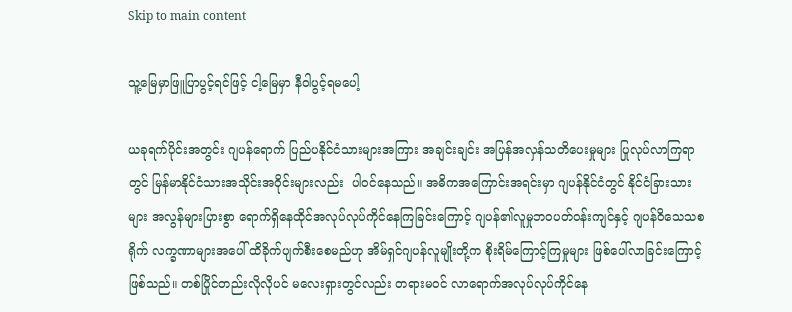Skip to main content

သူ့မြေမှာဖြူပြာပွင့်ရင်ဖြင့် ငါ့မြေမှာ နီဝါပွင့်ရမပေါ့

ယခုရက်ပိုင်းအတွင်း ဂျပန်ရောက် ပြည်ပနိုင်ငံသားများအကြား အချင်းချင်း အပြန်အလှန်သတိပေးမှုများ ပြုလုပ်လာကြရာတွင် မြန်မာနိုင်ငံသားအသိုင်းအဝိုင်းများလည်း  ပါဝင်နေသည်။ အဓိကအကြောင်းအရင်းမှာ ဂျပန်နိုင်ငံတွင် နိုင်ငံခြားသားများ အလွန်များပြားစွာ ရောက်ရှိနေထိုင်အလုပ်လုပ်ကိုင်နေကြခြင်းကြောင့် ဂျပန်၏လူမှုဘဝပတ်ဝန်းကျင်နှင့် ဂျပန်ဝိသေသစရိုက် လက္ခဏာများအပေါ် ထိခိုက်ပျက်စီးစေမည်ဟု အိမ်ရှင်ဂျပန်လူမျိုးတို့က စိုးရိမ်ကြောင့်ကြမှုများ ဖြစ်ပေါ်လာခြင်းကြောင့်ဖြစ်သည်။ တစ်ပြိုင်တည်းလိုလိုပင် မလေးရှားတွင်လည်း တရားမဝင် လာရောက်အလုပ်လုပ်ကိုင်နေ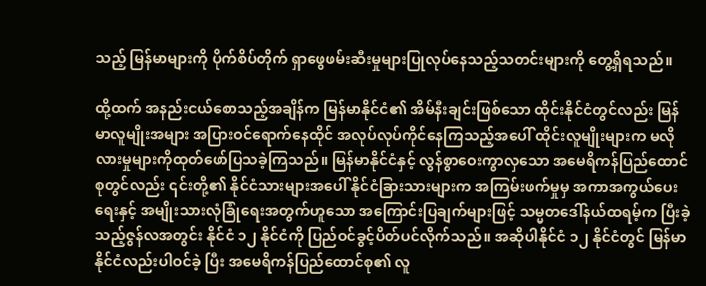သည့် မြန်မာများကို ပိုက်စိပ်တိုက် ရှာဖွေဖမ်းဆီးမှုများပြုလုပ်နေသည့်သတင်းများကို တွေ့ရှိရသည်။

ထို့ထက် အနည်းငယ်စောသည့်အချိန်က မြန်မာနိုင်ငံ၏ အိမ်နီးချင်းဖြစ်သော ထိုင်းနိုင်ငံတွင်လည်း မြန်မာလူမျိုးအများ အပြားဝင်ရောက်နေထိုင် အလုပ်လုပ်ကိုင်နေကြသည့်အပေါ် ထိုင်းလူမျိုးများက မလိုလားမှုများကိုထုတ်ဖော်ပြသခဲ့ကြသည်။ မြန်မာနိုင်ငံနှင့် လွန်စွာဝေးကွာလှသော အမေရိကန်ပြည်ထောင်စုတွင်လည်း ၎င်းတို့၏ နိုင်ငံသားများအပေါ် နိုင်ငံခြားသားများက အကြမ်းဖက်မှုမှ အကာအကွယ်ပေးရေးနှင့် အမျိုးသားလုံခြုံရေးအတွက်ဟူသော အကြောင်းပြချက်များဖြင့် သမ္မတဒေါ်နယ်ထရမ့်က ပြီးခဲ့သည့်ဇွန်လအတွင်း နိုင်ငံ ၁၂ နိုင်ငံကို ပြည်ဝင်ခွင့်ပိတ်ပင်လိုက်သည်။ အဆိုပါနိုင်ငံ ၁၂ နိုင်ငံတွင် မြန်မာနိုင်ငံလည်းပါဝင်ခဲ့ ပြီး အမေရိကန်ပြည်ထောင်စု၏ လူ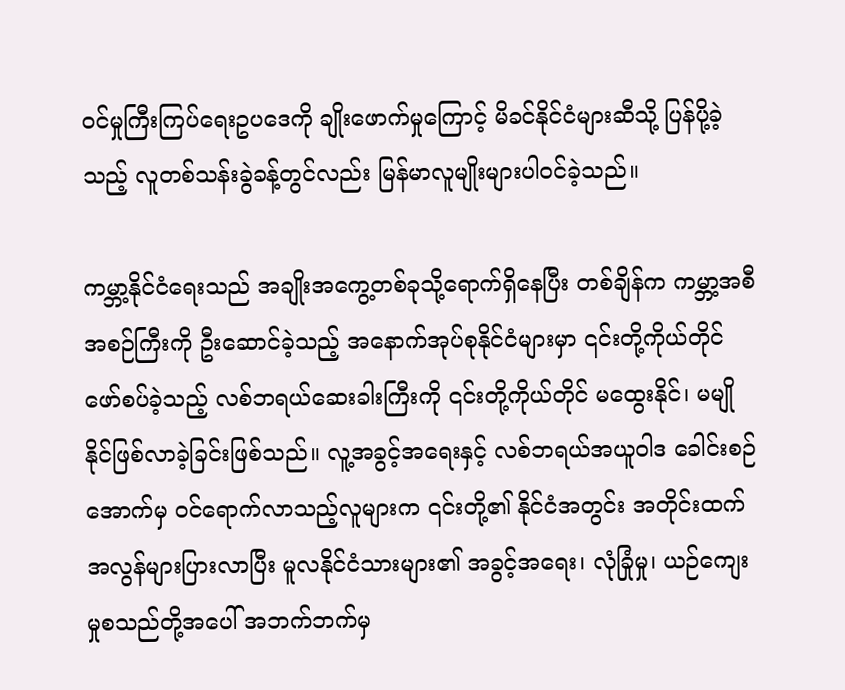ဝင်မှုကြီးကြပ်ရေးဥပဒေကို ချိုးဖောက်မှုကြောင့် မိခင်နိုင်ငံများဆီသို့ ပြန်ပို့ခဲ့သည့် လူတစ်သန်းခွဲခန့်တွင်လည်း မြန်မာလူမျိုးများပါဝင်ခဲ့သည်။

ကမ္ဘာ့နိုင်ငံရေးသည် အချိုးအကွေ့တစ်ခုသို့ရောက်ရှိနေပြီး တစ်ချိန်က ကမ္ဘာ့အစီအစဉ်ကြီးကို ဦးဆောင်ခဲ့သည့် အနောက်အုပ်စုနိုင်ငံများမှာ ၎င်းတို့ကိုယ်တိုင် ဖော်စပ်ခဲ့သည့် လစ်ဘရယ်ဆေးခါးကြီးကို ၎င်းတို့ကိုယ်တိုင် မထွေးနိုင်၊ မမျိုနိုင်ဖြစ်လာခဲ့ခြင်းဖြစ်သည်။ လူ့အခွင့်အရေးနှင့် လစ်ဘရယ်အယူဝါဒ ခေါင်းစဉ်အောက်မှ ဝင်ရောက်လာသည့်လူများက ၎င်းတို့၏ နိုင်ငံအတွင်း အတိုင်းထက်အလွန်များပြားလာပြီး မူလနိုင်ငံသားများ၏ အခွင့်အရေး၊ လုံခြုံမှု၊ ယဉ်ကျေးမှုစသည်တို့အပေါ် အဘက်ဘက်မှ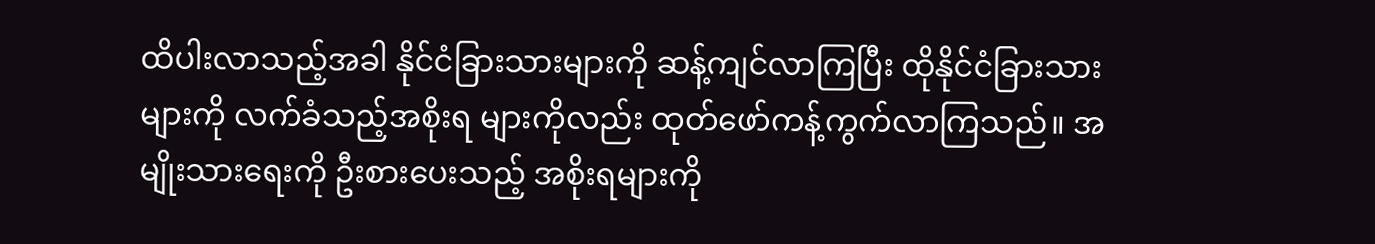ထိပါးလာသည့်အခါ နိုင်ငံခြားသားများကို ဆန့်ကျင်လာကြပြီး ထိုနိုင်ငံခြားသားများကို လက်ခံသည့်အစိုးရ များကိုလည်း ထုတ်ဖော်ကန့်ကွက်လာကြသည်။ အမျိုးသားရေးကို ဦးစားပေးသည့် အစိုးရများကို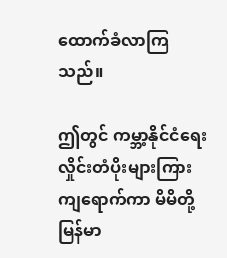ထောက်ခံလာကြသည်။

ဤတွင် ကမ္ဘာ့နိုင်ငံရေးလှိုင်းတံပိုးများကြား ကျရောက်ကာ မိမိတို့မြန်မာ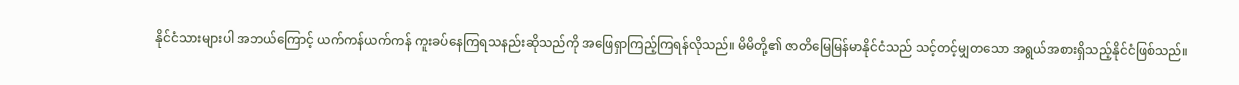နိုင်ငံသားများပါ အဘယ်ကြောင့် ယက်ကန်ယက်ကန် ကူးခပ်နေကြရသနည်းဆိုသည်ကို အဖြေရှာကြည့်ကြရန်လိုသည်။ မိမိတို့၏ ဇာတိမြေမြန်မာနိုင်ငံသည် သင့်တင့်မျှတသော အရွယ်အစားရှိသည့်နိုင်ငံဖြစ်သည်။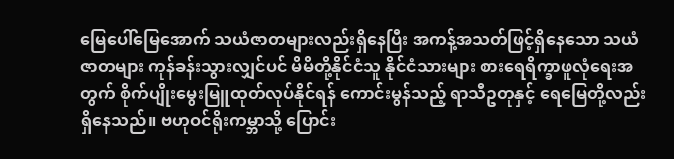မြေပေါ်မြေအောက် သယံဇာတများလည်းရှိနေပြီး အကန့်အသတ်ဖြင့်ရှိနေသော သယံဇာတများ ကုန်ခန်းသွားလျှင်ပင် မိမိတို့နိုင်ငံသူ နိုင်ငံသားများ စားရေရိက္ခာဖူလုံရေးအတွက် စိုက်ပျိုးမွေးမြူထုတ်လုပ်နိုင်ရန် ကောင်းမွန်သည့် ရာသီဥတုနှင့် ရေမြေတို့လည်းရှိနေသည်။ ဗဟုဝင်ရိုးကမ္ဘာသို့ ပြောင်း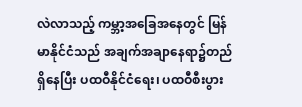လဲလာသည့် ကမ္ဘာ့အခြေအနေတွင် မြန်မာနိုင်ငံသည် အချက်အချာနေရာ၌တည်ရှိနေပြီး ပထဝီနိုင်ငံရေး၊ ပထဝီစီးပွား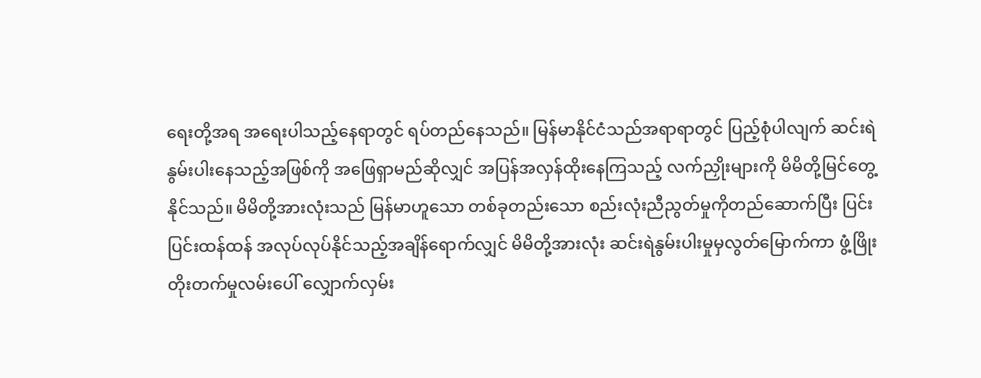ရေးတို့အရ အရေးပါသည့်နေရာတွင် ရပ်တည်နေသည်။ မြန်မာနိုင်ငံသည်အရာရာတွင် ပြည့်စုံပါလျက် ဆင်းရဲနွမ်းပါးနေသည့်အဖြစ်ကို အဖြေရှာမည်ဆိုလျှင် အပြန်အလှန်ထိုးနေကြသည့် လက်ညှိုးများကို မိမိတို့မြင်တွေ့နိုင်သည်။ မိမိတို့အားလုံးသည် မြန်မာဟူသော တစ်ခုတည်းသော စည်းလုံးညီညွတ်မှုကိုတည်ဆောက်ပြီး ပြင်းပြင်းထန်ထန် အလုပ်လုပ်နိုင်သည့်အချိန်ရောက်လျှင် မိမိတို့အားလုံး ဆင်းရဲနွမ်းပါးမှုမှလွတ်မြောက်ကာ ဖွံ့ဖြိုးတိုးတက်မှုလမ်းပေါ် လျှောက်လှမ်း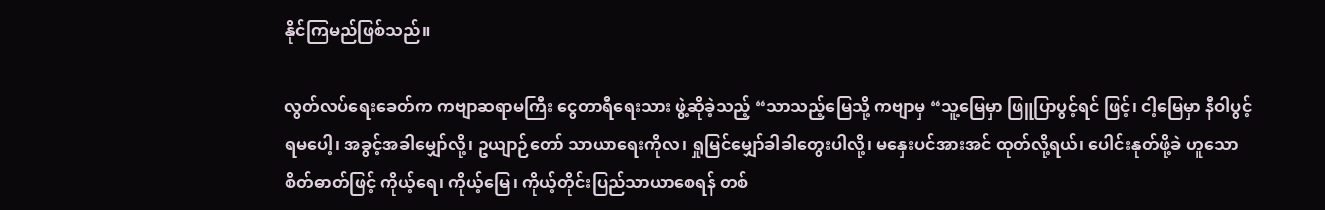နိုင်ကြမည်ဖြစ်သည်။

လွတ်လပ်ရေးခေတ်က ကဗျာဆရာမကြီး ငွေတာရီရေးသား ဖွဲ့ဆိုခဲ့သည့် “သာသည့်မြေသို့ ကဗျာမှ “သူ့မြေမှာ ဖြူပြာပွင့်ရင် ဖြင့်၊ ငါ့မြေမှာ နီဝါပွင့်ရမပေါ့၊ အခွင့်အခါမျှော်လို့၊ ဥယျာဉ်တော် သာယာရေးကိုလ၊ ရှုမြင်မျှော်ခါခါတွေးပါလို့၊ မနှေးပင်အားအင် ထုတ်လို့ရယ်၊ ပေါင်းနုတ်ဖို့ခဲ ဟူသောစိတ်ဓာတ်ဖြင့် ကိုယ့်ရေ၊ ကိုယ့်မြေ၊ ကိုယ့်တိုင်းပြည်သာယာစေရန် တစ်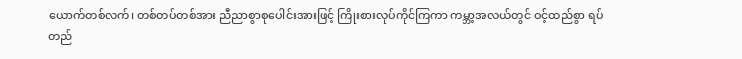ယောက်တစ်လက်၊ တစ်တပ်တစ်အား ညီညာစွာစုပေါင်းအားဖြင့် ကြိုးစားလုပ်ကိုင်ကြကာ ကမ္ဘာ့အလယ်တွင် ဝင့်ထည်စွာ ရပ်တည်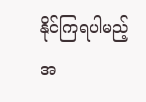နိုင်ကြရပါမည့်အ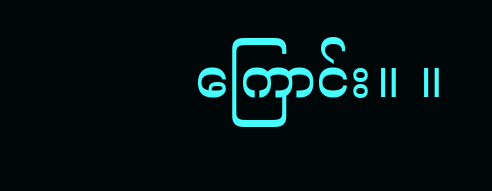ကြောင်း။ ။